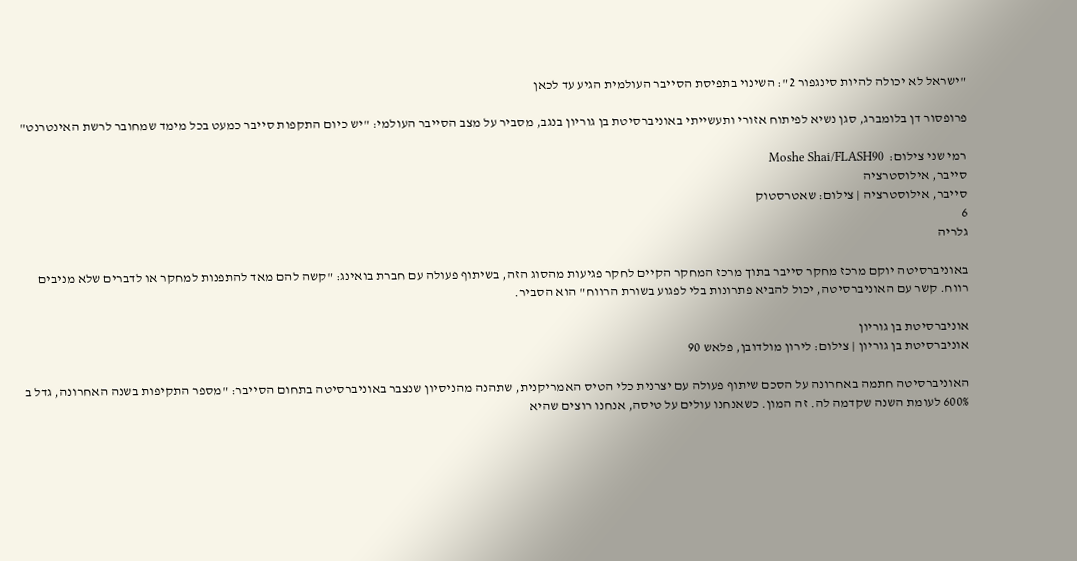"ישראל לא יכולה להיות סינגפור 2": השינוי בתפיסת הסייבר העולמית הגיע עד לכאן

פרופסור דן בלומברג, סגן נשיא לפיתוח אזורי ותעשייתי באוניברסיטת בן גוריון בנגב, מסביר על מצב הסייבר העולמי: "יש כיום התקפות סייבר כמעט בכל מימד שמחובר לרשת האינטרנט"

רמי שני צילום:  Moshe Shai/FLASH90
סייבר, אילוסטרציה
סייבר, אילוסטרציה | צילום: שאטרסטוק
6
גלריה

באוניברסיטה יוקם מרכז מחקר סייבר בתוך מרכז המחקר הקיים לחקר פגיעות מהסוג הזה, בשיתוף פעולה עם חברת בואינג: "קשה להם מאד להתפנות למחקר או לדברים שלא מניבים רווח. קשר עם האוניברסיטה, יכול להביא פתרונות בלי לפגוע בשורת הרווח" הוא הסביר.

אוניברסיטת בן גוריון
אוניברסיטת בן גוריון | צילום: לירון מולדובן, פלאש 90

האוניברסיטה חתמה באחרונה על הסכם שיתוף פעולה עם יצרנית כלי הטיס האמריקנית, שתהנה מהניסיון שנצבר באוניברסיטה בתחום הסייבר: "מספר התקיפות בשנה האחרונה, גדל ב 600% לעומת השנה שקדמה לה. זה המון. כשאנחנו עולים על טיסה, אנחנו רוצים שהיא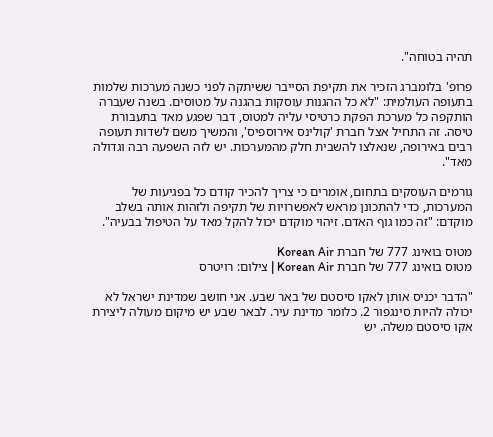תהיה בטוחה".

פרופ' בלומברג הזכיר את תקיפת הסייבר ששיתקה לפני כשנה מערכות שלמות בתעופה העולמית: "לא כל ההגנות עוסקות בהגנה על מטוסים. בשנה שעברה הותקפה כל מערכת הפקת כרטיסי עליה למטוס, דבר שפגע מאד בתעבורת טיסה. זה התחיל אצל חברת 'קולינס אירוספיס', והמשיך משם לשדות תעופה רבים באירופה, שנאלצו להשבית חלק מהמערכות. יש לזה השפעה רבה וגדולה מאד".

גורמים העוסקים בתחום, אומרים כי צריך להכיר קודם כל בפגיעות של המערכות, כדי להתכונן מראש לאפשרויות של תקיפה ולזהות אותה בשלב מוקדם: "זה כמו גוף האדם. זיהוי מוקדם יכול להקל מאד על הטיפול בבעיה".

מטוס בואינג 777 של חברת Korean Air
מטוס בואינג 777 של חברת Korean Air | צילום: רויטרס

"הדבר יכניס אותן לאקו סיסטם של באר שבע. אני חושב שמדינת ישראל לא יכולה להיות סינגפור 2. כלומר מדינת עיר. לבאר שבע יש מיקום מעולה ליצירת אקו סיסטם משלה. יש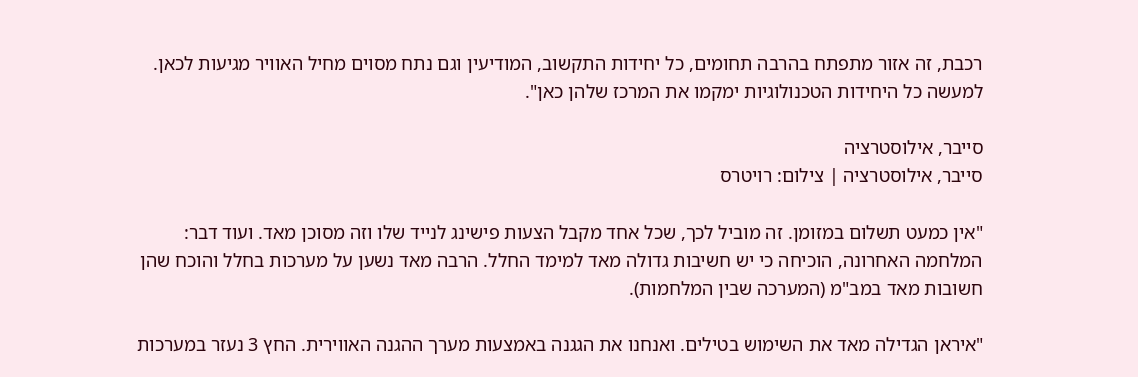רכבת, זה אזור מתפתח בהרבה תחומים, כל יחידות התקשוב, המודיעין וגם נתח מסוים מחיל האוויר מגיעות לכאן. למעשה כל היחידות הטכנולוגיות ימקמו את המרכז שלהן כאן".

סייבר, אילוסטרציה
סייבר, אילוסטרציה | צילום: רויטרס

"אין כמעט תשלום במזומן. זה מוביל לכך, שכל אחד מקבל הצעות פישינג לנייד שלו וזה מסוכן מאד. ועוד דבר: המלחמה האחרונה, הוכיחה כי יש חשיבות גדולה מאד למימד החלל. הרבה מאד נשען על מערכות בחלל והוכח שהן חשובות מאד במב"מ (המערכה שבין המלחמות).

"איראן הגדילה מאד את השימוש בטילים. ואנחנו את הגגנה באמצעות מערך ההגנה האווירית. החץ 3 נעזר במערכות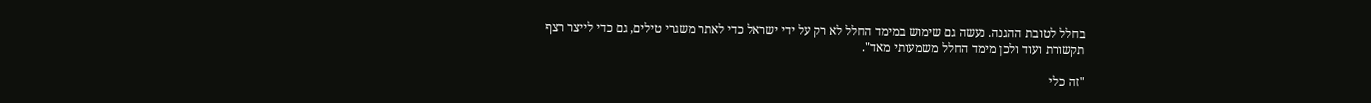בחלל לטובת ההגנה. נעשה גם שימוש במימד החלל לא רק על ידי ישראל כדי לאתר משגרי טילים, גם כדי לייצר רצף תקשורת ועוד ולכן מימד החלל משמעותי מאד".

"זה כלי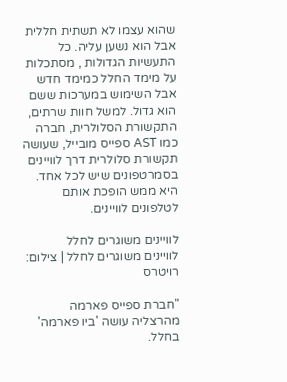שהוא עצמו לא תשתית חללית אבל הוא נשען עליה. כל התעשיות הגדולות , מסתכלות על מימד החלל כמימד חדש אבל השימוש במערכות ששם הוא גדול. למשל חוות שרתים, התקשורת הסלולרית, חברה כמו AST ספייס מובייל, שעושה תקשורת סלולרית דרך לוויינים בסמרטפונים שיש לכל אחד. היא ממש הופכת אותם לטלפונים לוויינים.

לוויינים משוגרים לחלל
לוויינים משוגרים לחלל | צילום: רויטרס

"חברת ספייס פארמה מהרצליה עושה 'ביו פארמה' בחלל.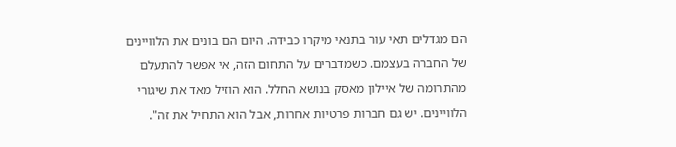הם מגדלים תאי עור בתנאי מיקרו כבידה. היום הם בונים את הלוויינים של החברה בעצמם. כשמדברים על התחום הזה, אי אפשר להתעלם מהתרומה של איילון מאסק בנושא החלל. הוא הוזיל מאד את שיגורי הלוויינים. יש גם חברות פרטיות אחרות, אבל הוא התחיל את זה".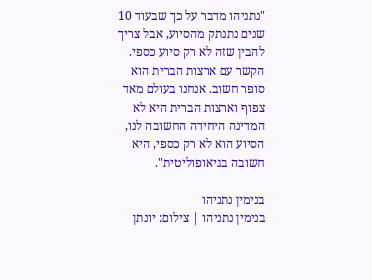"נתניהו מדבר על כך שבעוד 10 שנים נתנתק מהסיוע, אבל צריך להבין שזה לא רק סיוע כספי. הקשר עם ארצות הברית הוא סופר חשוב. אנחנו בעולם מאד צפוף וארצות הברית היא לא המדינה היחידה החשובה לנו, הסיוע הוא לא רק כספי, היא חשובה בגיאופוליטית".

בנימין נתניהו
בנימין נתניהו | צילום: יונתן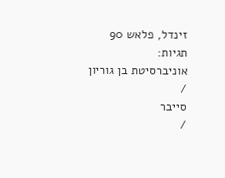זינדל, פלאש 90
תגיות:
אוניברסיטת בן גוריון
/
סייבר
/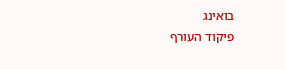בואינג
פיקוד העורף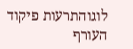לוגוהתרעות פיקוד העורף